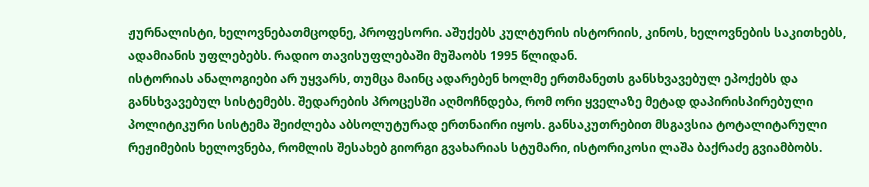ჟურნალისტი, ხელოვნებათმცოდნე, პროფესორი. აშუქებს კულტურის ისტორიის, კინოს, ხელოვნების საკითხებს, ადამიანის უფლებებს. რადიო თავისუფლებაში მუშაობს 1995 წლიდან.
ისტორიას ანალოგიები არ უყვარს, თუმცა მაინც ადარებენ ხოლმე ერთმანეთს განსხვავებულ ეპოქებს და განსხვავებულ სისტემებს. შედარების პროცესში აღმოჩნდება, რომ ორი ყველაზე მეტად დაპირისპირებული პოლიტიკური სისტემა შეიძლება აბსოლუტურად ერთნაირი იყოს. განსაკუთრებით მსგავსია ტოტალიტარული რეჟიმების ხელოვნება, რომლის შესახებ გიორგი გვახარიას სტუმარი, ისტორიკოსი ლაშა ბაქრაძე გვიამბობს.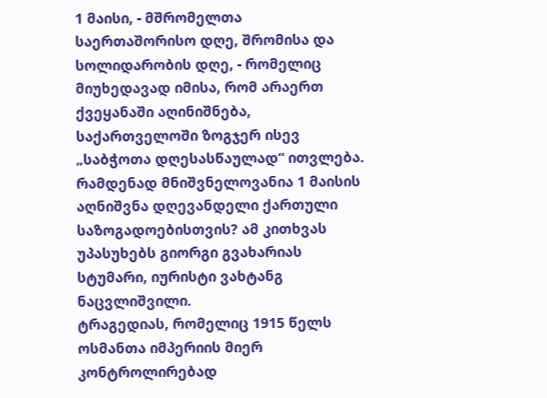1 მაისი, - მშრომელთა საერთაშორისო დღე, შრომისა და სოლიდარობის დღე, - რომელიც მიუხედავად იმისა, რომ არაერთ ქვეყანაში აღინიშნება, საქართველოში ზოგჯერ ისევ „საბჭოთა დღესასწაულად“ ითვლება. რამდენად მნიშვნელოვანია 1 მაისის აღნიშვნა დღევანდელი ქართული საზოგადოებისთვის? ამ კითხვას უპასუხებს გიორგი გვახარიას სტუმარი, იურისტი ვახტანგ ნაცვლიშვილი.
ტრაგედიას, რომელიც 1915 წელს ოსმანთა იმპერიის მიერ კონტროლირებად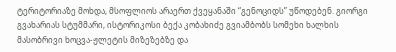ტერიტორიაზე მოხდა, მსოფლიოს არაერთ ქვეყანაში “გენოციდს” უწოდებენ. გიორგი გვახარიას სტუმმარი, ისტორიკოსი ბექა კობახიძე გვიამბობს სომეხი ხალხის მასობრივი ხოცვა-ჟლეტის მიზეზებზე და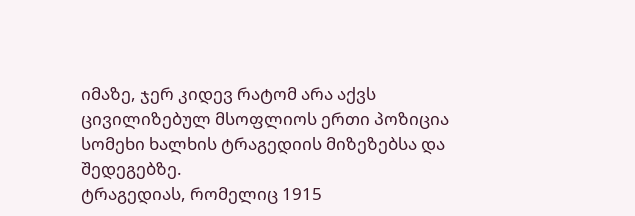იმაზე, ჯერ კიდევ რატომ არა აქვს ცივილიზებულ მსოფლიოს ერთი პოზიცია სომეხი ხალხის ტრაგედიის მიზეზებსა და შედეგებზე.
ტრაგედიას, რომელიც 1915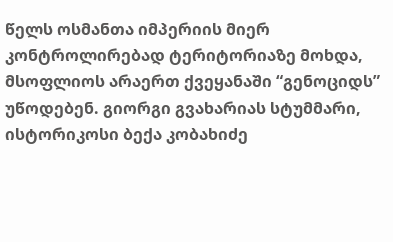წელს ოსმანთა იმპერიის მიერ კონტროლირებად ტერიტორიაზე მოხდა, მსოფლიოს არაერთ ქვეყანაში “გენოციდს” უწოდებენ. გიორგი გვახარიას სტუმმარი, ისტორიკოსი ბექა კობახიძე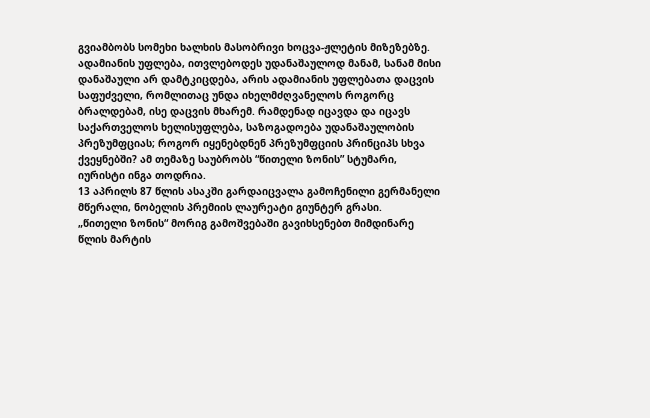გვიამბობს სომეხი ხალხის მასობრივი ხოცვა-ჟლეტის მიზეზებზე.
ადამიანის უფლება, ითვლებოდეს უდანაშაულოდ მანამ, სანამ მისი დანაშაული არ დამტკიცდება, არის ადამიანის უფლებათა დაცვის საფუძველი, რომლითაც უნდა იხელმძღვანელოს როგორც ბრალდებამ, ისე დაცვის მხარემ. რამდენად იცავდა და იცავს საქართველოს ხელისუფლება, საზოგადოება უდანაშაულობის პრეზუმფციას; როგორ იყენებდნენ პრეზუმფციის პრინციპს სხვა ქვეყნებში? ამ თემაზე საუბრობს “წითელი ზონის” სტუმარი, იურისტი ინგა თოდრია.
13 აპრილს 87 წლის ასაკში გარდაიცვალა გამოჩენილი გერმანელი მწერალი, ნობელის პრემიის ლაურეატი გიუნტერ გრასი.
„წითელი ზონის“ მორიგ გამოშვებაში გავიხსენებთ მიმდინარე წლის მარტის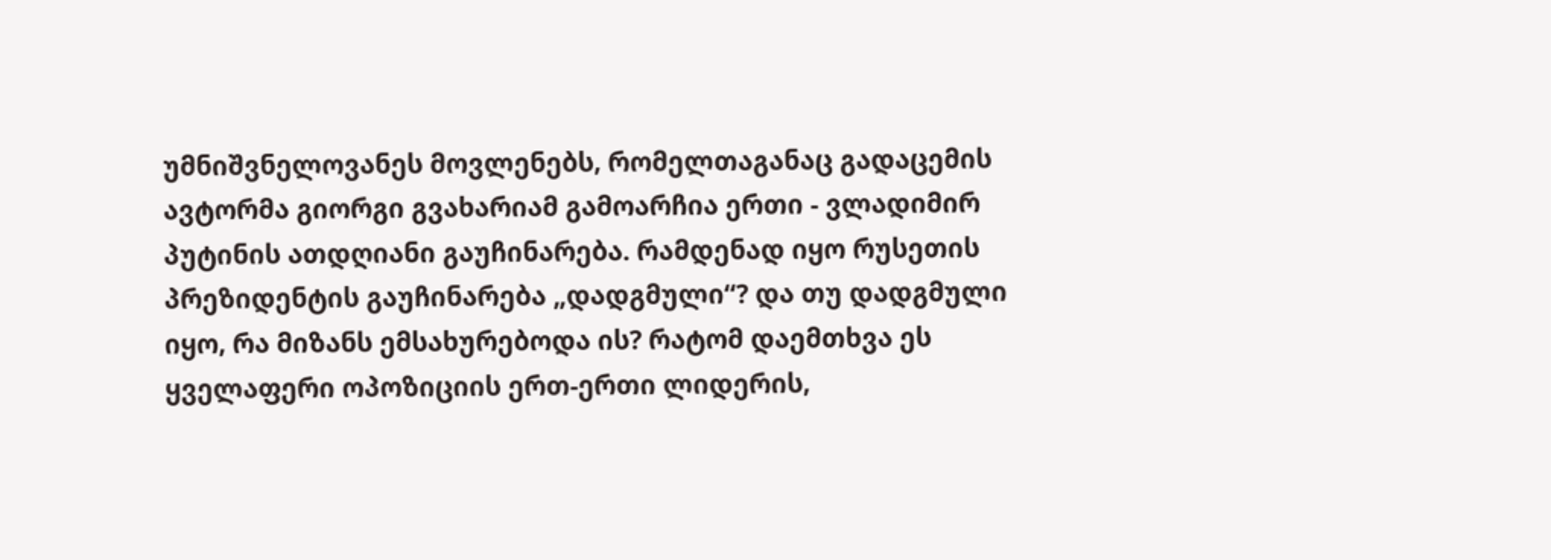უმნიშვნელოვანეს მოვლენებს, რომელთაგანაც გადაცემის ავტორმა გიორგი გვახარიამ გამოარჩია ერთი - ვლადიმირ პუტინის ათდღიანი გაუჩინარება. რამდენად იყო რუსეთის პრეზიდენტის გაუჩინარება „დადგმული“? და თუ დადგმული იყო, რა მიზანს ემსახურებოდა ის? რატომ დაემთხვა ეს ყველაფერი ოპოზიციის ერთ-ერთი ლიდერის,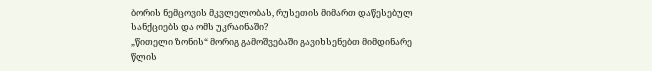ბორის ნემცოვის მკვლელობას, რუსეთის მიმართ დაწესებულ სანქციებს და ომს უკრაინაში?
„წითელი ზონის“ მორიგ გამოშვებაში გავიხსენებთ მიმდინარე წლის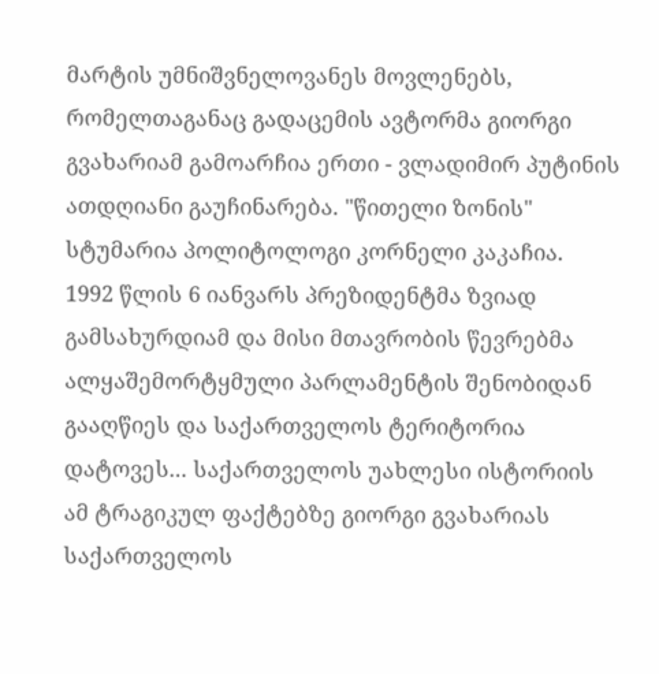მარტის უმნიშვნელოვანეს მოვლენებს, რომელთაგანაც გადაცემის ავტორმა გიორგი გვახარიამ გამოარჩია ერთი - ვლადიმირ პუტინის ათდღიანი გაუჩინარება. "წითელი ზონის" სტუმარია პოლიტოლოგი კორნელი კაკაჩია.
1992 წლის 6 იანვარს პრეზიდენტმა ზვიად გამსახურდიამ და მისი მთავრობის წევრებმა ალყაშემორტყმული პარლამენტის შენობიდან გააღწიეს და საქართველოს ტერიტორია დატოვეს... საქართველოს უახლესი ისტორიის ამ ტრაგიკულ ფაქტებზე გიორგი გვახარიას საქართველოს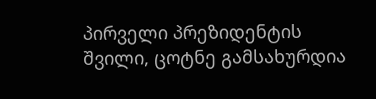პირველი პრეზიდენტის შვილი, ცოტნე გამსახურდია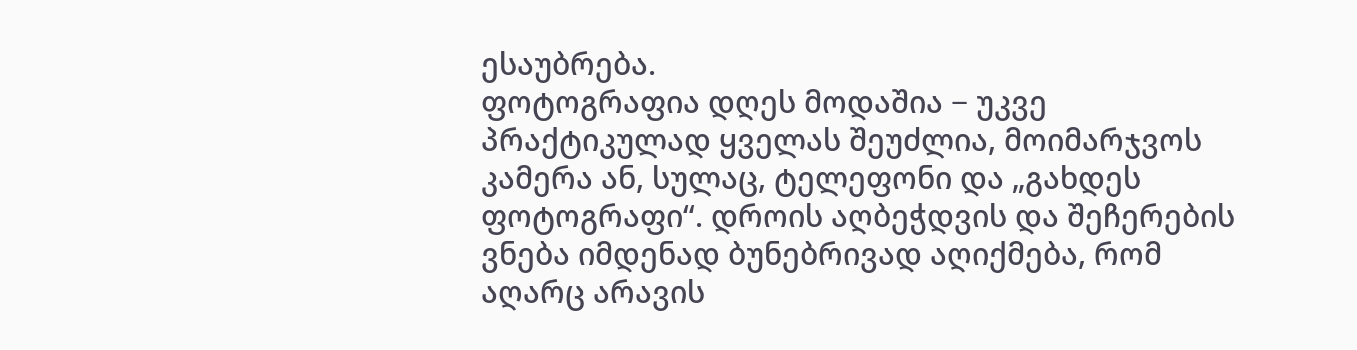ესაუბრება.
ფოტოგრაფია დღეს მოდაშია − უკვე პრაქტიკულად ყველას შეუძლია, მოიმარჯვოს კამერა ან, სულაც, ტელეფონი და „გახდეს ფოტოგრაფი“. დროის აღბეჭდვის და შეჩერების ვნება იმდენად ბუნებრივად აღიქმება, რომ აღარც არავის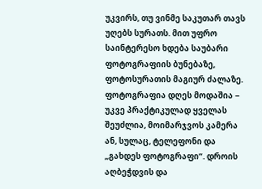უკვირს, თუ ვინმე საკუთარ თავს უღებს სურათს. მით უფრო საინტერესო ხდება საუბარი ფოტოგრაფიის ბუნებაზე, ფოტოსურათის მაგიურ ძალაზე.
ფოტოგრაფია დღეს მოდაშია − უკვე პრაქტიკულად ყველას შეუძლია, მოიმარჯვოს კამერა ან, სულაც, ტელეფონი და „გახდეს ფოტოგრაფი“. დროის აღბეჭდვის და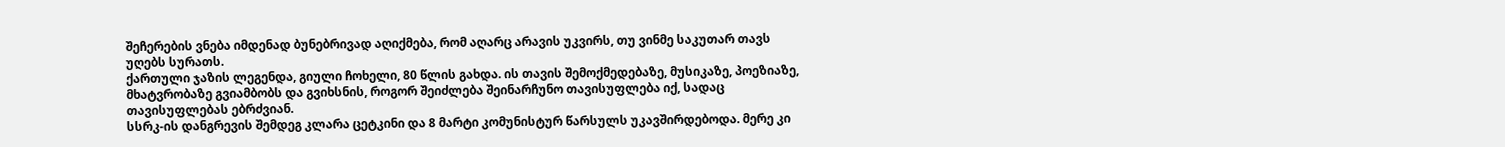შეჩერების ვნება იმდენად ბუნებრივად აღიქმება, რომ აღარც არავის უკვირს, თუ ვინმე საკუთარ თავს უღებს სურათს.
ქართული ჯაზის ლეგენდა, გიული ჩოხელი, 80 წლის გახდა. ის თავის შემოქმედებაზე, მუსიკაზე, პოეზიაზე, მხატვრობაზე გვიამბობს და გვიხსნის, როგორ შეიძლება შეინარჩუნო თავისუფლება იქ, სადაც თავისუფლებას ებრძვიან.
სსრკ-ის დანგრევის შემდეგ კლარა ცეტკინი და 8 მარტი კომუნისტურ წარსულს უკავშირდებოდა. მერე კი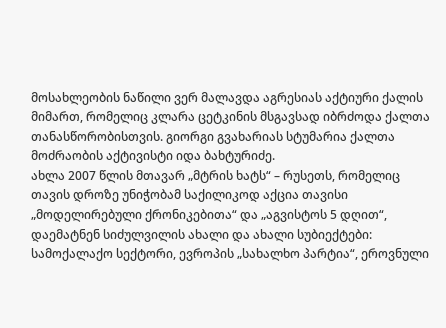მოსახლეობის ნაწილი ვერ მალავდა აგრესიას აქტიური ქალის მიმართ, რომელიც კლარა ცეტკინის მსგავსად იბრძოდა ქალთა თანასწორობისთვის. გიორგი გვახარიას სტუმარია ქალთა მოძრაობის აქტივისტი იდა ბახტურიძე.
ახლა 2007 წლის მთავარ „მტრის ხატს“ – რუსეთს, რომელიც თავის დროზე უნიჭობამ საქილიკოდ აქცია თავისი „მოდელირებული ქრონიკებითა“ და „აგვისტოს 5 დღით“, დაემატნენ სიძულვილის ახალი და ახალი სუბიექტები: სამოქალაქო სექტორი, ევროპის „სახალხო პარტია“, ეროვნული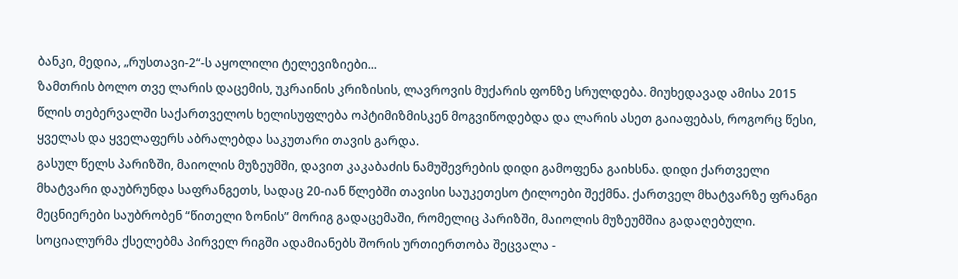ბანკი, მედია, „რუსთავი-2“-ს აყოლილი ტელევიზიები...
ზამთრის ბოლო თვე ლარის დაცემის, უკრაინის კრიზისის, ლავროვის მუქარის ფონზე სრულდება. მიუხედავად ამისა 2015 წლის თებერვალში საქართველოს ხელისუფლება ოპტიმიზმისკენ მოგვიწოდებდა და ლარის ასეთ გაიაფებას, როგორც წესი, ყველას და ყველაფერს აბრალებდა საკუთარი თავის გარდა.
გასულ წელს პარიზში, მაიოლის მუზეუმში, დავით კაკაბაძის ნამუშევრების დიდი გამოფენა გაიხსნა. დიდი ქართველი მხატვარი დაუბრუნდა საფრანგეთს, სადაც 20-იან წლებში თავისი საუკეთესო ტილოები შექმნა. ქართველ მხატვარზე ფრანგი მეცნიერები საუბრობენ “წითელი ზონის” მორიგ გადაცემაში, რომელიც პარიზში, მაიოლის მუზეუმშია გადაღებული.
სოციალურმა ქსელებმა პირველ რიგში ადამიანებს შორის ურთიერთობა შეცვალა -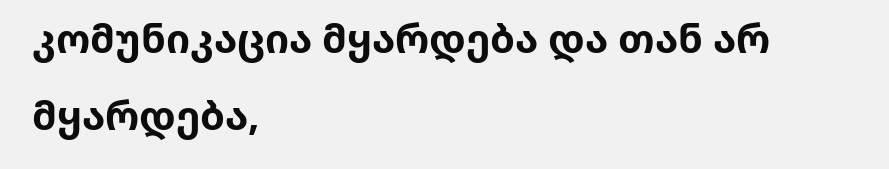კომუნიკაცია მყარდება და თან არ მყარდება,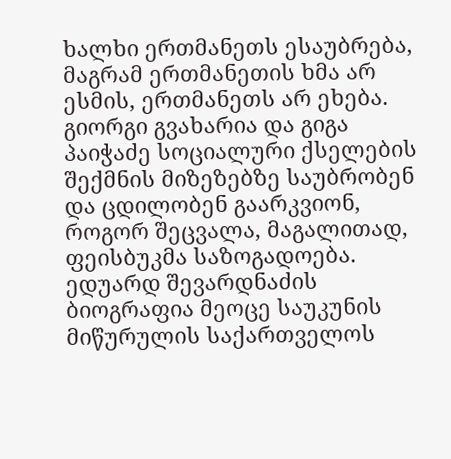ხალხი ერთმანეთს ესაუბრება, მაგრამ ერთმანეთის ხმა არ ესმის, ერთმანეთს არ ეხება. გიორგი გვახარია და გიგა პაიჭაძე სოციალური ქსელების შექმნის მიზეზებზე საუბრობენ და ცდილობენ გაარკვიონ, როგორ შეცვალა, მაგალითად, ფეისბუკმა საზოგადოება.
ედუარდ შევარდნაძის ბიოგრაფია მეოცე საუკუნის მიწურულის საქართველოს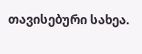თავისებური სახეა.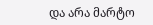და არა მარტო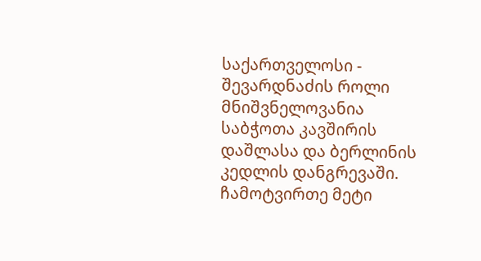საქართველოსი - შევარდნაძის როლი მნიშვნელოვანია საბჭოთა კავშირის დაშლასა და ბერლინის კედლის დანგრევაში.
ჩამოტვირთე მეტი